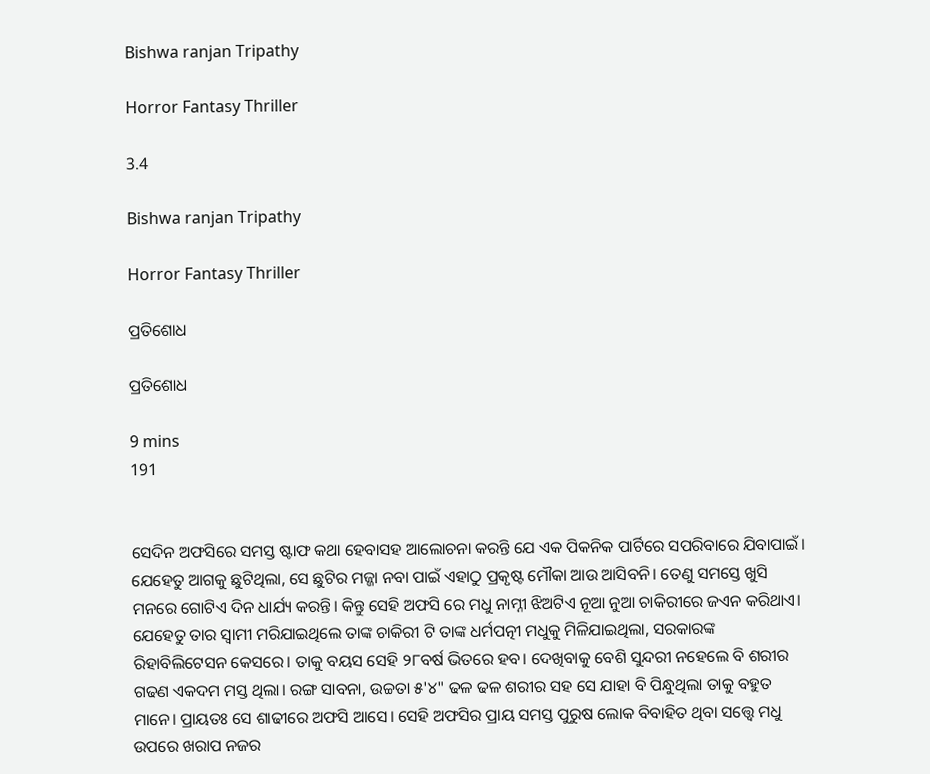Bishwa ranjan Tripathy

Horror Fantasy Thriller

3.4

Bishwa ranjan Tripathy

Horror Fantasy Thriller

ପ୍ରତିଶୋଧ

ପ୍ରତିଶୋଧ

9 mins
191


ସେଦିନ ଅଫସିରେ ସମସ୍ତ ଷ୍ଟାଫ କଥା ହେବାସହ ଆଲୋଚନା କରନ୍ତି ଯେ ଏକ ପିକନିକ ପାର୍ଟିରେ ସପରିବାରେ ଯିବାପାଇଁ। ଯେହେତୁ ଆଗକୁ ଛୁଟିଥିଲା, ସେ ଛୁଟିର ମଜ୍ଜା ନବା ପାଇଁ ଏହାଠୁ ପ୍ରକୃଷ୍ଟ ମୌକା ଆଉ ଆସିବନି। ତେଣୁ ସମସ୍ତେ ଖୁସି ମନରେ ଗୋଟିଏ ଦିନ ଧାର୍ଯ୍ୟ କରନ୍ତି। କିନ୍ତୁ ସେହି ଅଫସି ରେ ମଧୁ ନାମ୍ନୀ ଝିଅଟିଏ ନୂଆ ନୁଆ ଚାକିରୀରେ ଜଏନ କରିଥାଏ। ଯେହେତୁ ତାର ସ୍ୱାମୀ ମରିଯାଇଥିଲେ ତାଙ୍କ ଚାକିରୀ ଟି ତାଙ୍କ ଧର୍ମପତ୍ନୀ ମଧୁକୁ ମିଳିଯାଇଥିଲା, ସରକାରଙ୍କ ରିହାବିଲିଟେସନ କେସରେ। ତାକୁ ବୟସ ସେହି ୨୮ବର୍ଷ ଭିତରେ ହବ। ଦେଖିବାକୁ ବେଶି ସୁନ୍ଦରୀ ନହେଲେ ବି ଶରୀର ଗଢଣ ଏକଦମ ମସ୍ତ ଥିଲା। ରଙ୍ଗ ସାବନା, ଉଚ୍ଚତା ୫'୪" ଢଳ ଢଳ ଶରୀର ସହ ସେ ଯାହା ବି ପିନ୍ଧୁଥିଲା ତାକୁ ବହୁତ ମାନେ। ପ୍ରାୟତଃ ସେ ଶାଢୀରେ ଅଫସି ଆସେ। ସେହି ଅଫସିର ପ୍ରାୟ ସମସ୍ତ ପୁରୁଷ ଲୋକ ବିବାହିତ ଥିବା ସତ୍ତ୍ୱେ ମଧୁ ଉପରେ ଖରାପ ନଜର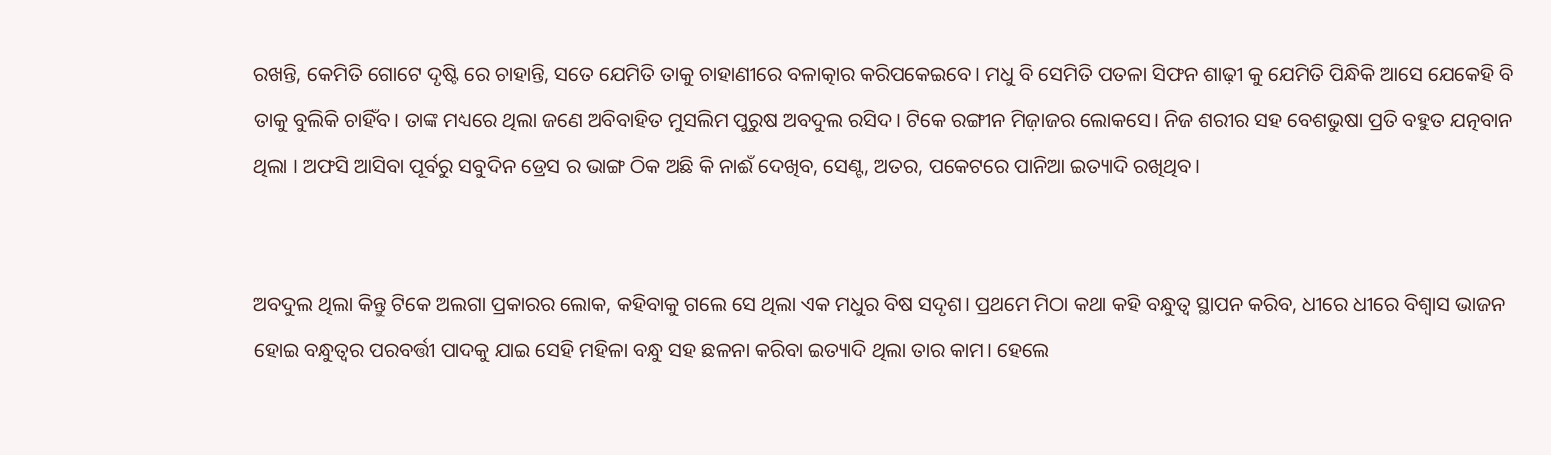ରଖନ୍ତି, କେମିତି ଗୋଟେ ଦୃଷ୍ଟି ରେ ଚାହାନ୍ତି, ସତେ ଯେମିତି ତାକୁ ଚାହାଣୀରେ ବଳାତ୍କାର କରିପକେଇବେ। ମଧୁ ବି ସେମିତି ପତଳା ସିଫନ ଶାଢ଼ୀ କୁ ଯେମିତି ପିନ୍ଧିକି ଆସେ ଯେକେହି ବି ତାକୁ ବୁଲିକି ଚାହିଁବ। ତାଙ୍କ ମଧ୍ୟରେ ଥିଲା ଜଣେ ଅବିବାହିତ ମୁସଲିମ ପୁରୁଷ ଅବଦୁଲ ରସିଦ। ଟିକେ ରଙ୍ଗୀନ ମିଜ଼ାଜର ଲୋକସେ। ନିଜ ଶରୀର ସହ ବେଶଭୁଷା ପ୍ରତି ବହୁତ ଯତ୍ନବାନ ଥିଲା । ଅଫସି ଆସିବା ପୂର୍ବରୁ ସବୁଦିନ ଡ୍ରେସ ର ଭାଙ୍ଗ ଠିକ ଅଛି କି ନାଈଁ ଦେଖିବ, ସେଣ୍ଟ, ଅତର, ପକେଟରେ ପାନିଆ ଇତ୍ୟାଦି ରଖିଥିବ।


ଅବଦୁଲ ଥିଲା କିନ୍ତୁ ଟିକେ ଅଲଗା ପ୍ରକାରର ଲୋକ, କହିବାକୁ ଗଲେ ସେ ଥିଲା ଏକ ମଧୁର ବିଷ ସଦୃଶ। ପ୍ରଥମେ ମିଠା କଥା କହି ବନ୍ଧୁତ୍ୱ ସ୍ଥାପନ କରିବ, ଧୀରେ ଧୀରେ ବିଶ୍ୱାସ ଭାଜନ ହୋଇ ବନ୍ଧୁତ୍ୱର ପରବର୍ତ୍ତୀ ପାଦକୁ ଯାଇ ସେହି ମହିଳା ବନ୍ଧୁ ସହ ଛଳନା କରିବା ଇତ୍ୟାଦି ଥିଲା ତାର କାମ। ହେଲେ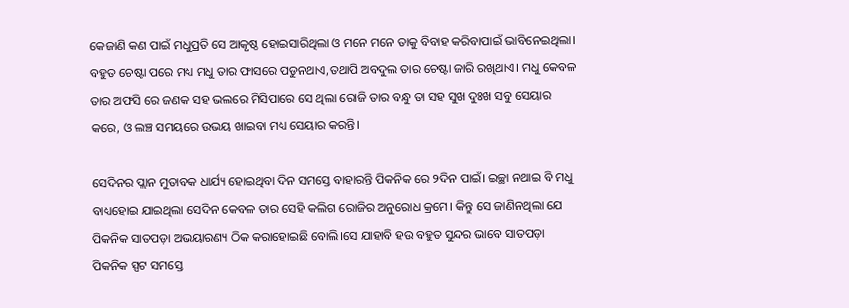କେଜାଣି କଣ ପାଇଁ ମଧୁପ୍ରତି ସେ ଆକୃଷ୍ଠ ହୋଇସାରିଥିଲା ଓ ମନେ ମନେ ତାକୁ ବିବାହ କରିବାପାଇଁ ଭାବିନେଇଥିଲା। ବହୁତ ଚେଷ୍ଟା ପରେ ମଧ୍ୟ ମଧୁ ତାର ଫାସରେ ପଡୁନଥାଏ,ତଥାପି ଅବଦୁଲ ତାର ଚେଷ୍ଟା ଜାରି ରଖିଥାଏ। ମଧୁ କେବଳ ତାର ଅଫସି ରେ ଜଣକ ସହ ଭଲରେ ମିସିପାରେ ସେ ଥିଲା ରୋଜି ତାର ବନ୍ଧୁ ତା ସହ ସୁଖ ଦୁଃଖ ସବୁ ସେୟାର କରେ, ଓ ଲଞ୍ଚ ସମୟରେ ଉଭୟ ଖାଇବା ମଧ୍ୟ ସେୟାର କରନ୍ତି।

ସେଦିନର ପ୍ଲାନ ମୁତାବକ ଧାର୍ଯ୍ୟ ହୋଇଥିବା ଦିନ ସମସ୍ତେ ବାହାରନ୍ତି ପିକନିକ ରେ ୨ଦିନ ପାଇଁ। ଇଚ୍ଛା ନଥାଇ ବି ମଧୁ ବାଧ୍ୟହୋଇ ଯାଇଥିଲା ସେଦିନ କେବଳ ତାର ସେହି କଲିଗ ରୋଜିର ଅନୁରୋଧ କ୍ରମେ। କିନ୍ତୁ ସେ ଜାଣିନଥିଲା ଯେ ପିକନିକ ସାତପଡ଼ା ଅଭୟାରଣ୍ୟ ଠିକ କରାହୋଇଛି ବୋଲି।ସେ ଯାହାବି ହଉ ବହୁତ ସୁନ୍ଦର ଭାବେ ସାତପଡ଼ା ପିକନିକ ସ୍ପଟ ସମସ୍ତେ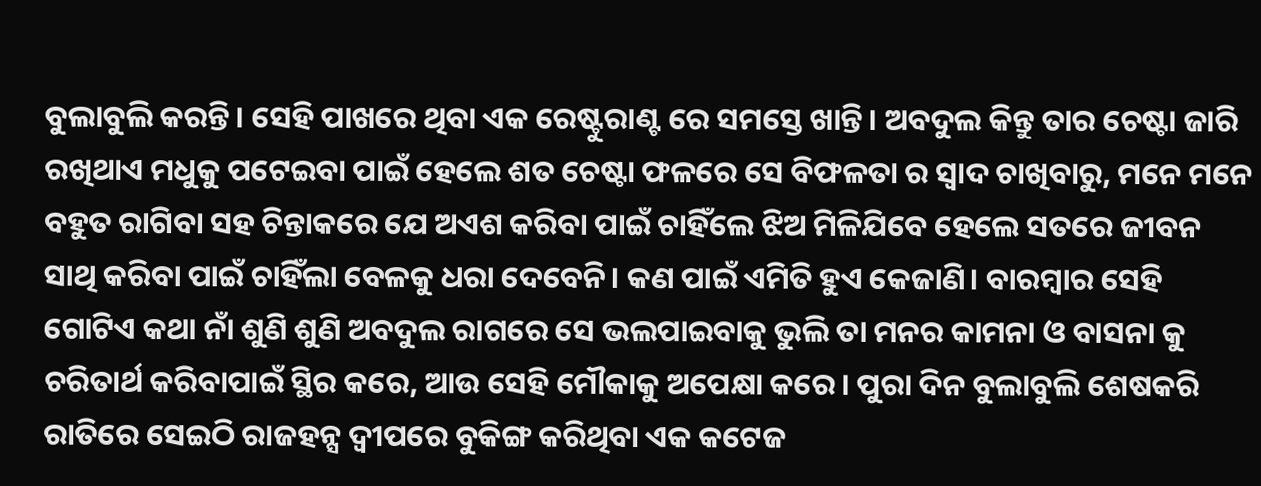ବୁଲାବୁଲି କରନ୍ତି। ସେହି ପାଖରେ ଥିବା ଏକ ରେଷ୍ଟୁରାଣ୍ଟ ରେ ସମସ୍ତେ ଖାନ୍ତି। ଅବଦୁଲ କିନ୍ତୁ ତାର ଚେଷ୍ଟା ଜାରି ରଖିଥାଏ ମଧୁକୁ ପଟେଇବା ପାଇଁ ହେଲେ ଶତ ଚେଷ୍ଟା ଫଳରେ ସେ ବିଫଳତା ର ସ୍ୱାଦ ଚାଖିବାରୁ, ମନେ ମନେ ବହୁତ ରାଗିବା ସହ ଚିନ୍ତାକରେ ଯେ ଅଏଶ କରିବା ପାଇଁ ଚାହିଁଲେ ଝିଅ ମିଳିଯିବେ ହେଲେ ସତରେ ଜୀବନ ସାଥି କରିବା ପାଇଁ ଚାହିଁଲା ବେଳକୁ ଧରା ଦେବେନି। କଣ ପାଇଁ ଏମିତି ହୁଏ କେଜାଣି। ବାରମ୍ବାର ସେହି ଗୋଟିଏ କଥା ନାଁ ଶୁଣି ଶୁଣି ଅବଦୁଲ ରାଗରେ ସେ ଭଲପାଇବାକୁ ଭୁଲି ତା ମନର କାମନା ଓ ବାସନା କୁ ଚରିତାର୍ଥ କରିବାପାଇଁ ସ୍ଥିର କରେ, ଆଉ ସେହି ମୌକାକୁ ଅପେକ୍ଷା କରେ। ପୁରା ଦିନ ବୁଲାବୁଲି ଶେଷକରି ରାତିରେ ସେଇଠି ରାଜହନ୍ସ ଦ୍ବୀପରେ ବୁକିଙ୍ଗ କରିଥିବା ଏକ କଟେଜ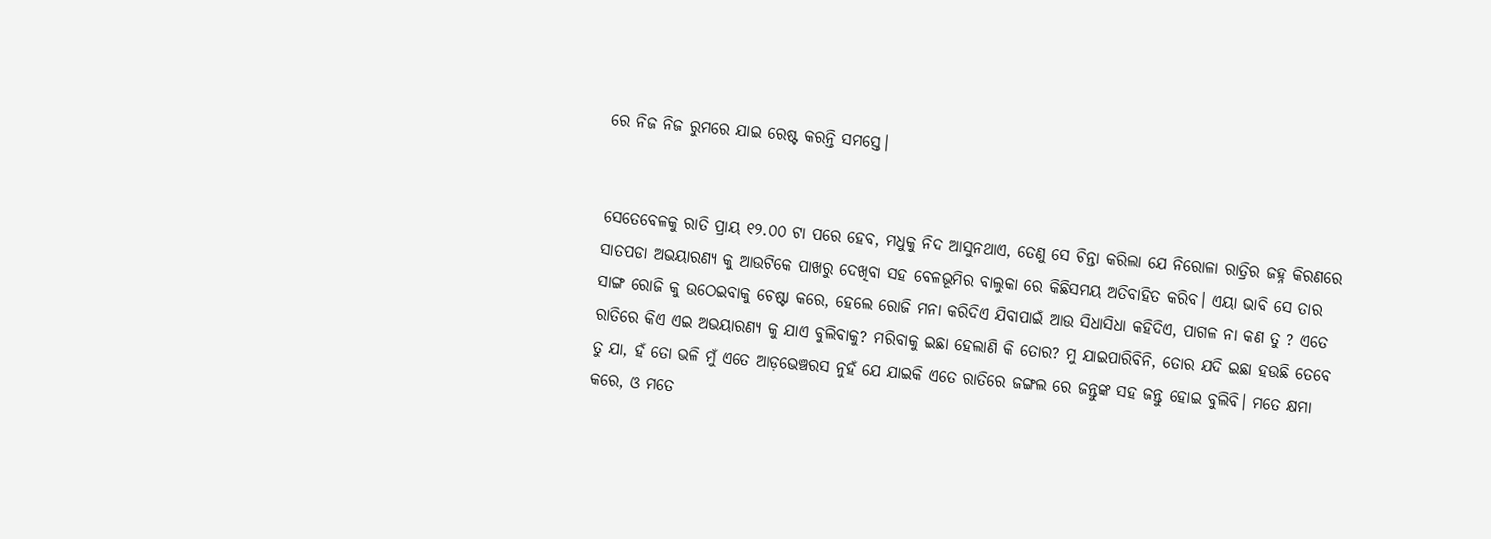ରେ ନିଜ ନିଜ ରୁମରେ ଯାଇ ରେଷ୍ଟ କରନ୍ତି ସମସ୍ତେ।


ସେତେବେଳକୁ ରାତି ପ୍ରାୟ ୧୨.୦୦ ଟା ପରେ ହେବ, ମଧୁକୁ ନିଦ ଆସୁନଥାଏ, ତେଣୁ ସେ ଚିନ୍ତା କରିଲା ଯେ ନିରୋଳା ରାତ୍ରିର ଜହ୍ନ କିରଣରେ ସାତପଡା ଅଭୟାରଣ୍ୟ କୁ ଆଉଟିକେ ପାଖରୁ ଦେଖିବା ସହ ବେଳଭୂମିର ବାଲୁକା ରେ କିଛିସମୟ ଅତିବାହିତ କରିବ। ଏୟା ଭାବି ସେ ତାର ସାଙ୍ଗ ରୋଜି କୁ ଉଠେଇବାକୁ ଚେଷ୍ଟା କରେ, ହେଲେ ରୋଜି ମନା କରିଦିଏ ଯିବାପାଇଁ ଆଉ ସିଧାସିଧା କହିଦିଏ, ପାଗଳ ନା କଣ ତୁ ? ଏତେ ରାତିରେ କିଏ ଏଇ ଅଭୟାରଣ୍ୟ କୁ ଯାଏ ବୁଲିବାକୁ? ମରିବାକୁ ଇଛା ହେଲାଣି କି ତୋର? ମୁ ଯାଇପାରିବିନି, ତୋର ଯଦି ଇଛା ହଉଛି ତେବେ ତୁ ଯା, ହଁ ତୋ ଭଳି ମୁଁ ଏତେ ଆଡ଼ଭେଞ୍ଚରସ ନୁହଁ ଯେ ଯାଇକି ଏତେ ରାତିରେ ଜଙ୍ଗଲ ରେ ଜନ୍ତୁଙ୍କ ସହ ଜନ୍ତୁ ହୋଇ ବୁଲିବି। ମତେ କ୍ଷମା କରେ, ଓ ମତେ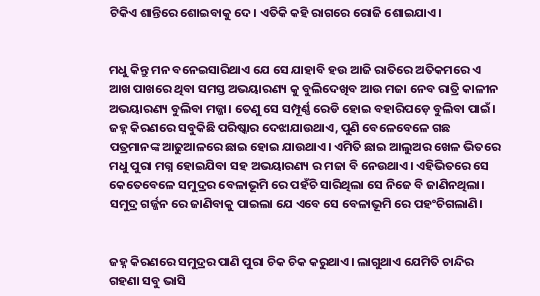ଟିକିଏ ଶାନ୍ତିରେ ଶୋଇବାକୁ ଦେ। ଏତିକି କହି ରାଗରେ ରୋଜି ଶୋଇଯାଏ।


ମଧୁ କିନ୍ତୁ ମନ ବନେଇସାରିଥାଏ ଯେ ସେ ଯାହାବି ହଉ ଆଜି ରାତିରେ ଅତିକମରେ ଏ ଆଖ ପାଖରେ ଥିବା ସମସ୍ତ ଅଭୟାରଣ୍ୟ କୁ ବୁଲିଦେଖିବ ଆଉ ମଜା ନେବ ରାତ୍ରି କାଳୀନ ଅଭୟାରଣ୍ୟ ବୁଲିବା ମଜ୍ଜା। ତେଣୁ ସେ ସମ୍ପୂର୍ଣ୍ଣ ରେଡି ହୋଇ ବହାରିପଡ଼େ ବୁଲିବା ପାଇଁ। ଜହ୍ନ କିରଣରେ ସବୁକିଛି ପରିଷ୍କାର ଦେଝାଯାଉଥାଏ, ପୁଣି ବେଳେବେଳେ ଗଛ ପତ୍ରମାନଙ୍କ ଆଢୁଆଳରେ ଛାଇ ହୋଇ ଯାଉଥାଏ। ଏମିତି ଛାଇ ଆଲୁଅର ଖେଳ ଭିତରେ ମଧୁ ପୁରା ମଗ୍ନ ହୋଇଯିବା ସହ ଅଭୟାରଣ୍ୟ ର ମଜା ବି ନେଉଥାଏ। ଏହିଭିତରେ ସେ କେତେବେଳେ ସମୁଦ୍ରର ବେଳାଭୂମି ରେ ପହଁଚି ସାରିଥିଲା ସେ ନିଜେ ବି ଜାଣିନଥିଲା। ସମୁଦ୍ର ଗର୍ଜ୍ଜନ ରେ ଜାଣିବାକୁ ପାଇଲା ଯେ ଏବେ ସେ ବେଳାଭୂମି ରେ ପହଂଚିଗଲାଣି।


ଜହ୍ନ କିରଣରେ ସମୁଦ୍ରର ପାଣି ପୁରା ଚିକ ଚିକ କରୁଥାଏ। ଲାଗୁଥାଏ ଯେମିତି ଚାନ୍ଦିର ଗହଣା ସବୁ ଭାସି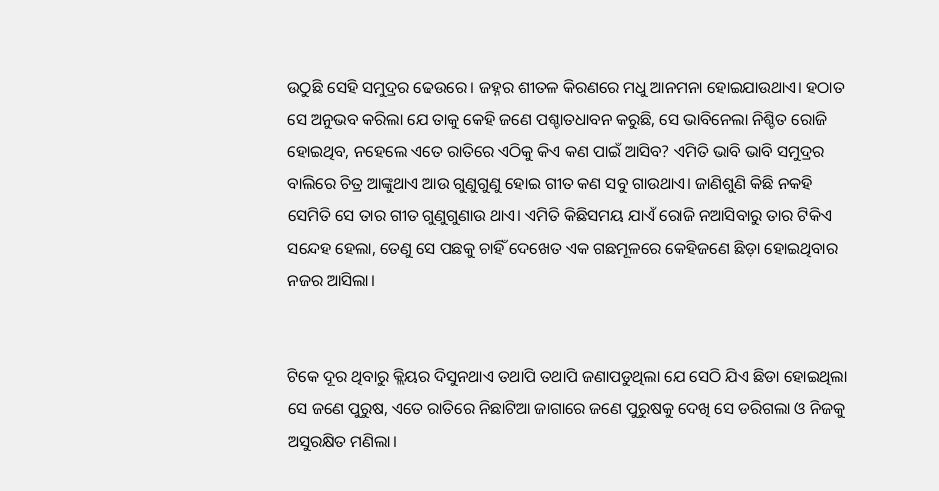ଉଠୁଛି ସେହି ସମୁଦ୍ରର ଢେଉରେ। ଜହ୍ନର ଶୀତଳ କିରଣରେ ମଧୁ ଆନମନା ହୋଇଯାଉଥାଏ। ହଠାତ ସେ ଅନୁଭବ କରିଲା ଯେ ତାକୁ କେହି ଜଣେ ପଶ୍ଚାତଧାବନ କରୁଛି, ସେ ଭାବିନେଲା ନିଶ୍ଚିତ ରୋଜି ହୋଇଥିବ, ନହେଲେ ଏତେ ରାତିରେ ଏଠିକୁ କିଏ କଣ ପାଇଁ ଆସିବ? ଏମିତି ଭାବି ଭାବି ସମୁଦ୍ରର ବାଲିରେ ଚିତ୍ର ଆଙ୍କୁଥାଏ ଆଉ ଗୁଣୁଗୁଣୁ ହୋଇ ଗୀତ କଣ ସବୁ ଗାଉଥାଏ। ଜାଣିଶୁଣି କିଛି ନକହି ସେମିତି ସେ ତାର ଗୀତ ଗୁଣୁଗୁଣାଉ ଥାଏ। ଏମିତି କିଛିସମୟ ଯାଏଁ ରୋଜି ନଆସିବାରୁ ତାର ଟିକିଏ ସନ୍ଦେହ ହେଲା, ତେଣୁ ସେ ପଛକୁ ଚାହିଁ ଦେଖେତ ଏକ ଗଛମୂଳରେ କେହିଜଣେ ଛିଡ଼ା ହୋଇଥିବାର ନଜର ଆସିଲା।


ଟିକେ ଦୂର ଥିବାରୁ କ୍ଲିୟର ଦିସୁନଥାଏ ତଥାପି ତଥାପି ଜଣାପଡୁଥିଲା ଯେ ସେଠି ଯିଏ ଛିଡା ହୋଇଥିଲା ସେ ଜଣେ ପୁରୁଷ, ଏତେ ରାତିରେ ନିଛାଟିଆ ଜାଗାରେ ଜଣେ ପୁରୁଷକୁ ଦେଖି ସେ ଡରିଗଲା ଓ ନିଜକୁ ଅସୁରକ୍ଷିତ ମଣିଲା।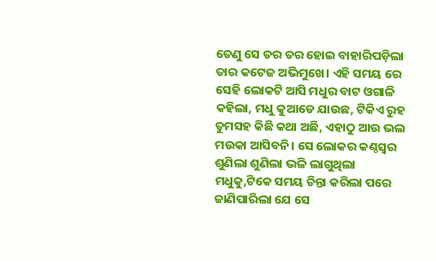ତେଣୁ ସେ ତର ତର ହୋଇ ବାହାରିପଡ଼ିଲା ତାର କଟେଜ ଅଭିମୁଖେ। ଏହି ସମୟ ରେ ସେହି ଲୋକଟି ଆସି ମଧୁର ବାଟ ଓଗାଳି କହିଲା, ମଧୁ କୁଆଡେ ଯାଉଛ, ଟିକିଏ ରୁହ ତୁମସହ କିଛି କଥା ଅଛି, ଏହାଠୁ ଆଉ ଭଲ ମଉକା ଆସିବନି। ସେ ଲୋକର କଣ୍ଠସ୍ୱର ଶୁଣିଲା ଶୁଣିଲା ଭଳି ଲାଗୁଥିଲା ମଧୁକୁ,ଟିକେ ସମୟ ଚିନ୍ତା କରିଲା ପରେ ଜାଣିପାରିଲା ଯେ ସେ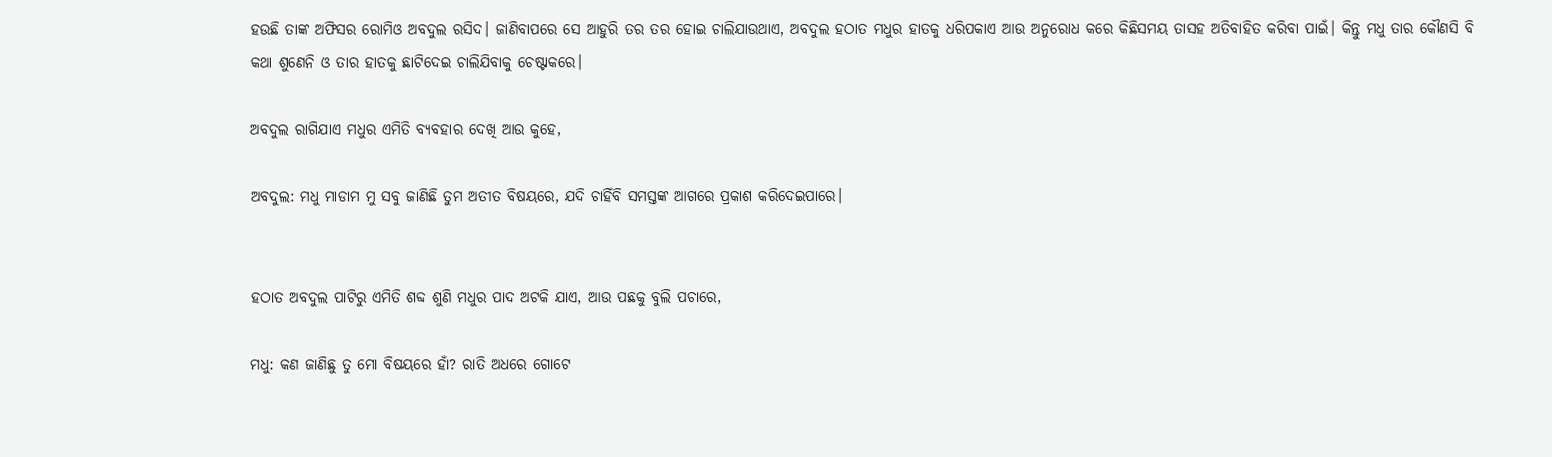ହଉଛି ତାଙ୍କ ଅଫିସର ରୋମିଓ ଅବଦୁଲ ରସିଦ। ଜାଣିବାପରେ ସେ ଆହୁରି ତର ତର ହୋଇ ଚାଲିଯାଉଥାଏ, ଅବଦୁଲ ହଠାତ ମଧୁର ହାତକୁ ଧରିପକାଏ ଆଉ ଅନୁରୋଧ କରେ କିଛିସମୟ ତାସହ ଅତିବାହିତ କରିବା ପାଇଁ। କିନ୍ତୁ ମଧୁ ତାର କୌଣସି ବି କଥା ଶୁଣେନି ଓ ତାର ହାତକୁ ଛାଟିଦେଇ ଚାଲିଯିବାକୁ ଚେଷ୍ଟାକରେ।

ଅବଦୁଲ ରାଗିଯାଏ ମଧୁର ଏମିତି ବ୍ୟବହାର ଦେଖି ଆଉ କୁହେ,

ଅବଦୁଲ: ମଧୁ ମାଡାମ ମୁ ସବୁ ଜାଣିଛି ତୁମ ଅତୀତ ବିଷୟରେ, ଯଦି ଚାହିଁବି ସମସ୍ତଙ୍କ ଆଗରେ ପ୍ରକାଶ କରିଦେଇପାରେ।


ହଠାତ ଅବଦୁଲ ପାଟିରୁ ଏମିତି ଶବ୍ଦ ଶୁଣି ମଧୁର ପାଦ ଅଟକି ଯାଏ, ଆଉ ପଛକୁ ବୁଲି ପଚାରେ,

ମଧୁ: କଣ ଜାଣିଛୁ ତୁ ମୋ ବିଷୟରେ ହାଁ? ରାତି ଅଧରେ ଗୋଟେ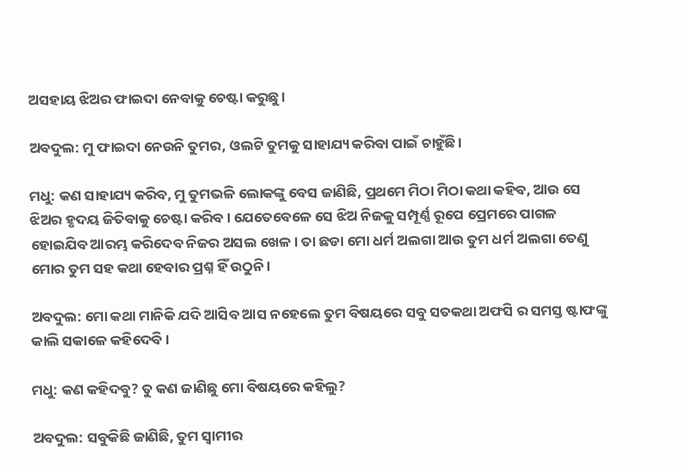ଅସହାୟ ଝିଅର ଫାଇଦା ନେବାକୁ ଚେଷ୍ଟା କରୁଛୁ।

ଅବଦୁଲ: ମୁ ଫାଇଦା ନେଉନି ତୁମର, ଓଲଟି ତୁମକୁ ସାହାଯ୍ୟ କରିବା ପାଇଁ ଚାହୁଁଛି।

ମଧୁ: କଣ ସାହାଯ୍ୟ କରିବ, ମୁ ତୁମଭଳି ଲୋକଙ୍କୁ ବେସ ଜାଣିଛି, ପ୍ରଥମେ ମିଠା ମିଠା କଥା କହିବ, ଆଉ ସେ ଝିଅର ହୃଦୟ ଜିତିବାକୁ ଚେଷ୍ଟା କରିବ। ଯେତେବେଳେ ସେ ଝିଅ ନିଜକୁ ସମ୍ପୂର୍ଣ୍ଣ ରୂପେ ପ୍ରେମରେ ପାଗଳ ହୋଇଯିବ ଆରମ୍ଭ କରିଦେବ ନିଜର ଅସଲ ଖେଳ। ତା ଛଡା ମୋ ଧର୍ମ ଅଲଗା ଆଉ ତୁମ ଧର୍ମ ଅଲଗା ତେଣୁ ମୋର ତୁମ ସହ କଥା ହେବାର ପ୍ରଶ୍ନ ହିଁ ଉଠୁନି।

ଅବଦୁଲ: ମୋ କଥା ମାନିକି ଯଦି ଆସିବ ଆସ ନହେଲେ ତୁମ ବିଷୟରେ ସବୁ ସତକଥା ଅଫସି ର ସମସ୍ତ ଷ୍ଟାଫଙ୍କୁ କାଲି ସକାଳେ କହିଦେବି।

ମଧୁ: କଣ କହିଦବୁ? ତୁ କଣ ଜାଣିଛୁ ମୋ ବିଷୟରେ କହିଲୁ?

ଅବଦୁଲ: ସବୁକିଛି ଜାଣିଛି, ତୁମ ସ୍ୱାମୀର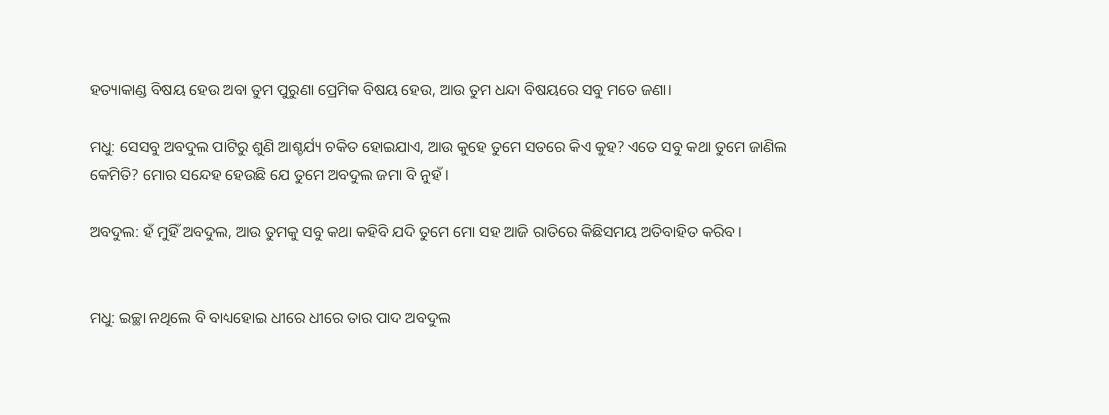ହତ୍ୟାକାଣ୍ଡ ବିଷୟ ହେଉ ଅବା ତୁମ ପୁରୁଣା ପ୍ରେମିକ ବିଷୟ ହେଉ, ଆଉ ତୁମ ଧନ୍ଦା ବିଷୟରେ ସବୁ ମତେ ଜଣା।

ମଧୁ: ସେସବୁ ଅବଦୁଲ ପାଟିରୁ ଶୁଣି ଆଶ୍ଚର୍ଯ୍ୟ ଚକିତ ହୋଇଯାଏ, ଆଉ କୁହେ ତୁମେ ସତରେ କିଏ କୁହ? ଏତେ ସବୁ କଥା ତୁମେ ଜାଣିଲ କେମିତି? ମୋର ସନ୍ଦେହ ହେଉଛି ଯେ ତୁମେ ଅବଦୁଲ ଜମା ବି ନୁହଁ।

ଅବଦୁଲ: ହଁ ମୁହିଁ ଅବଦୁଲ, ଆଉ ତୁମକୁ ସବୁ କଥା କହିବି ଯଦି ତୁମେ ମୋ ସହ ଆଜି ରାତିରେ କିଛିସମୟ ଅତିବାହିତ କରିବ।


ମଧୁ: ଇଚ୍ଛା ନଥିଲେ ବି ବାଧ୍ୟହୋଇ ଧୀରେ ଧୀରେ ତାର ପାଦ ଅବଦୁଲ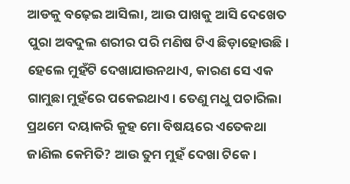ଆଡକୁ ବଢ଼େଇ ଆସିଲା, ଆଉ ପାଖକୁ ଆସି ଦେଖେତ ପୁରା ଅବଦୁଲ ଶରୀର ପରି ମଣିଷ ଟିଏ ଛିଡ଼ାହୋଉଛି। ହେଲେ ମୁହଁଟି ଦେଖାଯାଉନଥାଏ, କାରଣ ସେ ଏକ ଗାମୁଛା ମୁହଁରେ ପକେଇଥାଏ। ତେଣୁ ମଧୁ ପଚାରିଲା ପ୍ରଥମେ ଦୟାକରି କୁହ ମୋ ବିଷୟରେ ଏତେକଥା ଜାଣିଲ କେମିତି? ଆଉ ତୁମ ମୁହଁ ଦେଖା ଟିକେ।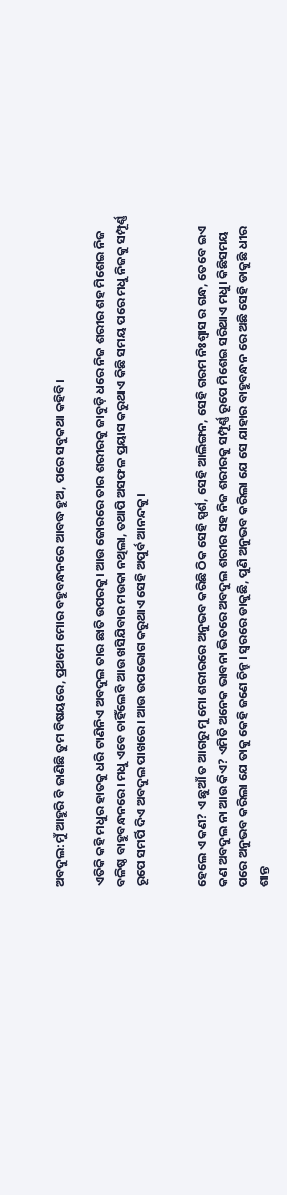ଅବଦୁଲ:ମୁଁ ଆହୁରି ବି ଜାଣିଛି ତୁମ ବିଷୟରେ, ପ୍ରଥମେ ମୋର ବହୁବନ୍ଧନରେ ଆବଦ୍ଧ ହୁଅ, ପରେ ସବୁକଥା କହିବି।

ଏତିକି କହି ମଧୁର ହାତକୁ ଧରି ଟାଣିନିଏ ଅବଦୁଲ ତାର ଛାତି ଉପରକୁ। ଆଉ ଜୋରରେ ତାର ଶରୀରକୁ ଜାବୁଡ଼ି ଧରେ ନିଜ ଶରୀର ଶହ ମିଶେଇ ନିଜ ବଳିଷ୍ଠ ବାହୁବନ୍ଧନରେ। ମଧୁ ଏବେ ଚାହିଁଲେବି ଆଉ ଖସିଯିବାର ମଉକା ନଥିଲା, ତଥାପି ଅସଫଳ ପ୍ରୟାସ କରୁଥାଏ କିଛି ସମୟ ପରେ ମଧୁ ନିଜକୁ ସମ୍ପୂର୍ଣ୍ଣ ରୂପେ ସମର୍ପି ଦିଏ ଅବଦୁଲ ପାଖରେ। ଆଉ ଉପଭୋଗ କରୁଥାଏ ସେହି ଅପୁର୍ବ ଆନନ୍ଦକୁ।


ହେଲେ ଏ କଣ? ଏ ଛୁଆଁ ତ ଆଗରୁ ମୁ ମୋ ଶରୀରରେ ଅନୁଭବ କରିଛି ଠିକ ସେହି ସ୍ପର୍ଶ, ସେହି ଆଲିଙ୍ଗନ, ସେହି ଗରମ ନିଃଶ୍ୱାସ ର ଗନ୍ଧ, ତେବେ ଇଏ କଣ ଅବଦୁଲ ନା ଆଉ କିଏ? ଏମିତି ଅନେକ ଭାବନା ଭିତରେ ଅବଦୁଲ ଶରୀର ସହ ନିଜ ଶରୀରକୁ ସମ୍ପୂର୍ଣ୍ଣ ରୂପେ ମିଶେଇ ସରିଥାଏ ମଧୁ। କିଛିସମୟ ପରେ ଅନୁଭବ କରିଲା ଯେ ତାକୁ କେହି ଜଣେ ଚିନ୍ହ। ସ୍ୱରରେ ଡାକୁଛି, ପୁଣି ଅନୁଭବ କରିଲା ଯେ ସେ ଯାହାର ବାହୁବନ୍ଧନ ରେ ଅଛି ସେହି ଡାକୁଛି ଧୀର ଶାନ୍ତ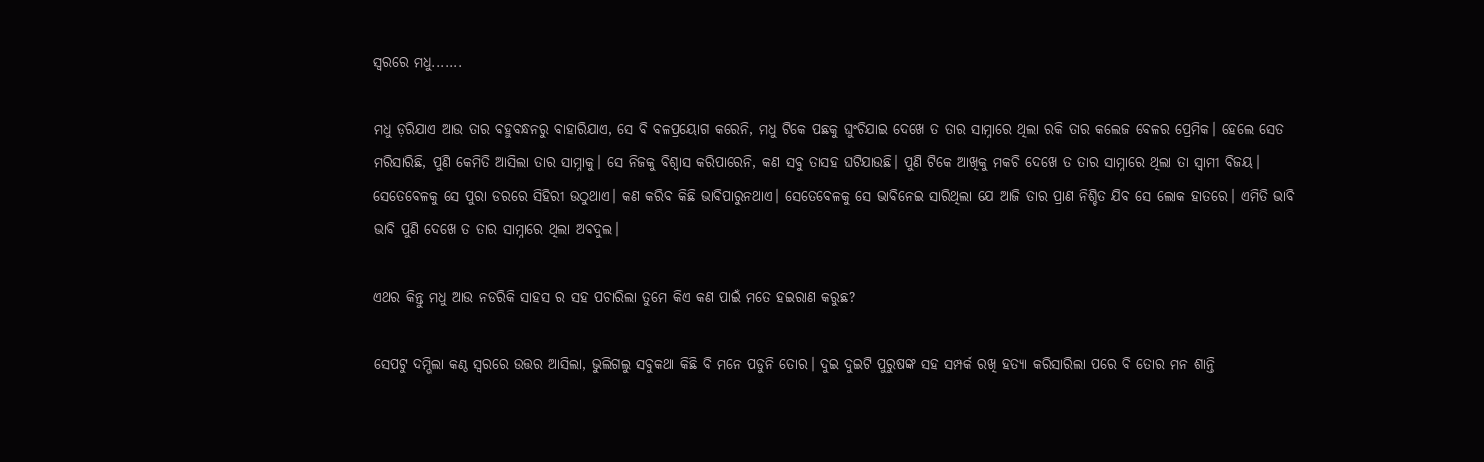ସ୍ୱରରେ ମଧୁ.......

ମଧୁ ଡ଼ରିଯାଏ ଆଉ ତାର ବହୁବନ୍ଧନରୁ ବାହାରିଯାଏ, ସେ ବି ବଳପ୍ରୟୋଗ କରେନି, ମଧୁ ଟିକେ ପଛକୁ ଘୁଂଚିଯାଇ ଦେଖେ ତ ତାର ସାମ୍ନାରେ ଥିଲା ରକି ତାର କଲେଜ ବେଳର ପ୍ରେମିକ। ହେଲେ ସେତ ମରିସାରିଛି, ପୁଣି କେମିତି ଆସିଲା ତାର ସାମ୍ନାକୁ। ସେ ନିଜକୁ ବିଶ୍ୱାସ କରିପାରେନି, କଣ ସବୁ ତାସହ ଘଟିଯାଉଛି। ପୁଣି ଟିକେ ଆଖିକୁ ମକଚି ଦେଖେ ତ ତାର ସାମ୍ନାରେ ଥିଲା ତା ସ୍ବାମୀ ବିଜୟ। ସେତେବେଳକୁ ସେ ପୁରା ଡରରେ ସିହିରୀ ଉଠୁଥାଏ। କଣ କରିବ କିଛି ଭାବିପାରୁନଥାଏ। ସେତେବେଳକୁ ସେ ଭାବିନେଇ ସାରିଥିଲା ଯେ ଆଜି ତାର ପ୍ରାଣ ନିଶ୍ଚିତ ଯିବ ସେ ଲୋକ ହାତରେ। ଏମିତି ଭାବି ଭାବି ପୁଣି ଦେଖେ ତ ତାର ସାମ୍ନାରେ ଥିଲା ଅବଦୁଲ।

ଏଥର କିନ୍ତୁ ମଧୁ ଆଉ ନଡରିକି ସାହସ ର ସହ ପଚାରିଲା ତୁମେ କିଏ କଣ ପାଇଁ ମତେ ହଇରାଣ କରୁଛ?

ସେପଟୁ ଦମ୍ଭିଲା କଣ୍ଠ ସ୍ୱରରେ ଉତ୍ତର ଆସିଲା, ଭୁଲିଗଲୁ ସବୁକଥା କିଛି ବି ମନେ ପଡୁନି ତୋର। ଦୁଇ ଦୁଇଟି ପୁରୁଷଙ୍କ ସହ ସମ୍ପର୍କ ରଖି ହତ୍ୟା କରିସାରିଲା ପରେ ବି ତୋର ମନ ଶାନ୍ତି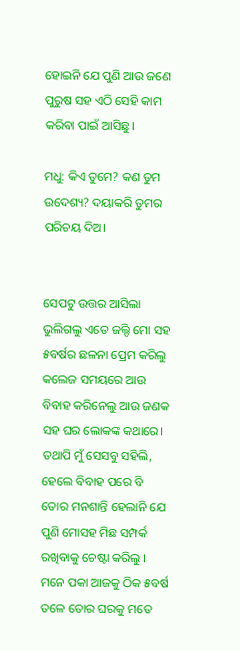ହୋଇନି ଯେ ପୁଣି ଆଉ ଜଣେ ପୁରୁଷ ସହ ଏଠି ସେହି କାମ କରିବା ପାଇଁ ଆସିଛୁ।

ମଧୁ: କିଏ ତୁମେ? କଣ ତୁମ ଉଦେଶ୍ୟ? ଦୟାକରି ତୁମର ପରିଚୟ ଦିଅ।


ସେପଟୁ ଉତ୍ତର ଆସିଲା ଭୁଲିଗଲୁ ଏତେ ଜଲ୍ଦି ମୋ ସହ ୫ବର୍ଷର ଛଳନା ପ୍ରେମ କରିଲୁ କଲେଜ ସମୟରେ ଆଉ ବିବାହ କରିନେଲୁ ଆଉ ଜଣକ ସହ ଘର ଲୋକଙ୍କ କଥାରେ। ତଥାପି ମୁଁ ସେସବୁ ସହିଲି, ହେଲେ ବିବାହ ପରେ ବି ତୋର ମନଶାନ୍ତି ହେଲାନି ଯେ ପୁଣି ମୋସହ ମିଛ ସମ୍ପର୍କ ରଖିବାକୁ ଚେଷ୍ଟା କରିଲୁ । ମନେ ପକା ଆଜକୁ ଠିକ ୫ବର୍ଷ ତଳେ ତୋର ଘରକୁ ମତେ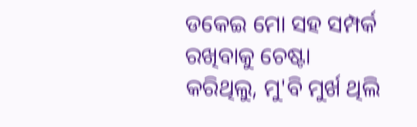ଡକେଇ ମୋ ସହ ସମ୍ପର୍କ ରଖିବାକୁ ଚେଷ୍ଟା କରିଥିଲୁ, ମୁ'ବି ମୁର୍ଖ ଥିଲି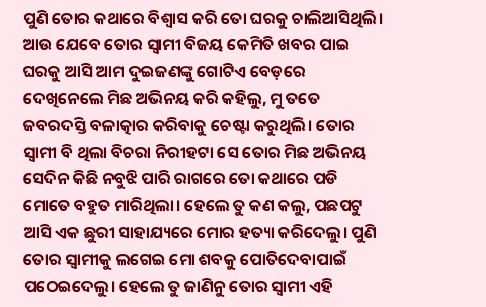ପୁଣି ତୋର କଥାରେ ବିଶ୍ୱାସ କରି ତୋ ଘରକୁ ଚାଲିଆସିଥିଲି। ଆଉ ଯେବେ ତୋର ସ୍ୱାମୀ ବିଜୟ କେମିତି ଖବର ପାଇ ଘରକୁ ଆସି ଆମ ଦୁଇଜଣଙ୍କୁ ଗୋଟିଏ ବେଡ଼ରେ ଦେଖିନେଲେ ମିଛ ଅଭିନୟ କରି କହିଲୁ, ମୁ ତତେ ଜବରଦସ୍ତି ବଳାତ୍କାର କରିବାକୁ ଚେଷ୍ଟା କରୁଥିଲି। ତୋର ସ୍ୱାମୀ ବି ଥିଲା ବିଚରା ନିରୀହଟା ସେ ତୋର ମିଛ ଅଭିନୟ ସେଦିନ କିଛି ନବୁଝି ପାରି ରାଗରେ ତୋ କଥାରେ ପଡି ମୋତେ ବହୁତ ମାରିଥିଲା। ହେଲେ ତୁ କଣ କଲୁ, ପଛପଟୁ ଆସି ଏକ ଛୁରୀ ସାହାଯ୍ୟରେ ମୋର ହତ୍ୟା କରିଦେଲୁ। ପୁଣି ତୋର ସ୍ୱାମୀକୁ ଲଗେଇ ମୋ ଶବକୁ ପୋତିଦେବାପାଇଁ ପଠେଇଦେଲୁ। ହେଲେ ତୁ ଜାଣିନୁ ତୋର ସ୍ୱାମୀ ଏହି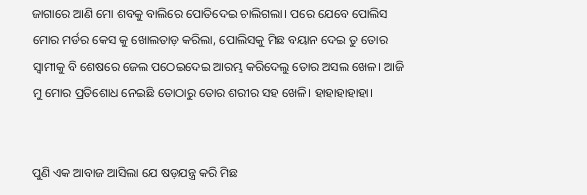ଜାଗାରେ ଆଣି ମୋ ଶବକୁ ବାଲିରେ ପୋତିଦେଇ ଚାଲିଗଲା। ପରେ ଯେବେ ପୋଲିସ ମୋର ମର୍ଡର କେସ କୁ ଖୋଲତାଡ଼ କରିଲା, ପୋଲିସକୁ ମିଛ ବୟାନ ଦେଇ ତୁ ତୋର ସ୍ୱାମୀକୁ ବି ଶେଷରେ ଜେଲ ପଠେଇଦେଇ ଆରମ୍ଭ କରିଦେଲୁ ତୋର ଅସଲ ଖେଳ। ଆଜି ମୁ ମୋର ପ୍ରତିଶୋଧ ନେଇଛି ତୋଠାରୁ ତୋର ଶରୀର ସହ ଖେଳି। ହାହାହାହାହା।


ପୁଣି ଏକ ଆବାଜ ଆସିଲା ଯେ ଷଡ଼ଯନ୍ତ୍ର କରି ମିଛ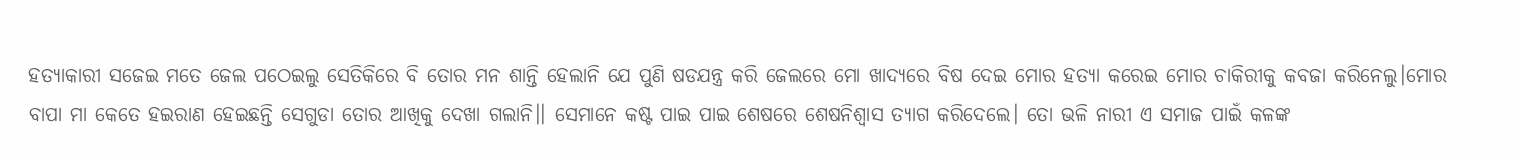ହତ୍ୟାକାରୀ ସଜେଇ ମତେ ଜେଲ ପଠେଇଲୁ ସେତିକିରେ ବି ତୋର ମନ ଶାନ୍ତି ହେଲାନି ଯେ ପୁଣି ଷଡଯନ୍ତ୍ର କରି ଜେଲରେ ମୋ ଖାଦ୍ୟରେ ବିଷ ଦେଇ ମୋର ହତ୍ୟା କରେଇ ମୋର ଚାକିରୀକୁ କବଜା କରିନେଲୁ।ମୋର ବାପା ମା କେତେ ହଇରାଣ ହେଇଛନ୍ତି ସେଗୁଡା ତୋର ଆଖିକୁ ଦେଖା ଗଲାନି।। ସେମାନେ କଷ୍ଟ ପାଇ ପାଇ ଶେଷରେ ଶେଷନିଶ୍ୱାସ ତ୍ୟାଗ କରିଦେଲେ। ତୋ ଭଳି ନାରୀ ଏ ସମାଜ ପାଇଁ କଳଙ୍କ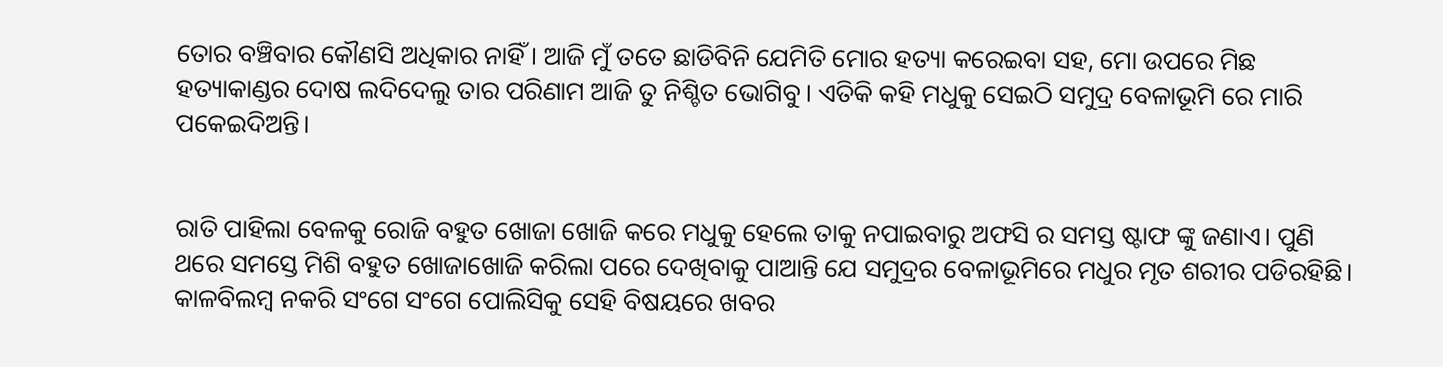ତୋର ବଞ୍ଚିବାର କୌଣସି ଅଧିକାର ନାହିଁ। ଆଜି ମୁଁ ତତେ ଛାଡିବିନି ଯେମିତି ମୋର ହତ୍ୟା କରେଇବା ସହ, ମୋ ଉପରେ ମିଛ ହତ୍ୟାକାଣ୍ଡର ଦୋଷ ଲଦିଦେଲୁ ତାର ପରିଣାମ ଆଜି ତୁ ନିଶ୍ଚିତ ଭୋଗିବୁ। ଏତିକି କହି ମଧୁକୁ ସେଇଠି ସମୁଦ୍ର ବେଳାଭୂମି ରେ ମାରି ପକେଇଦିଅନ୍ତି।


ରାତି ପାହିଲା ବେଳକୁ ରୋଜି ବହୁତ ଖୋଜା ଖୋଜି କରେ ମଧୁକୁ ହେଲେ ତାକୁ ନପାଇବାରୁ ଅଫସି ର ସମସ୍ତ ଷ୍ଟାଫ ଙ୍କୁ ଜଣାଏ। ପୁଣି ଥରେ ସମସ୍ତେ ମିଶି ବହୁତ ଖୋଜାଖୋଜି କରିଲା ପରେ ଦେଖିବାକୁ ପାଆନ୍ତି ଯେ ସମୁଦ୍ରର ବେଳାଭୂମିରେ ମଧୁର ମୃତ ଶରୀର ପଡିରହିଛି। କାଳବିଲମ୍ବ ନକରି ସଂଗେ ସଂଗେ ପୋଲିସିକୁ ସେହି ବିଷୟରେ ଖବର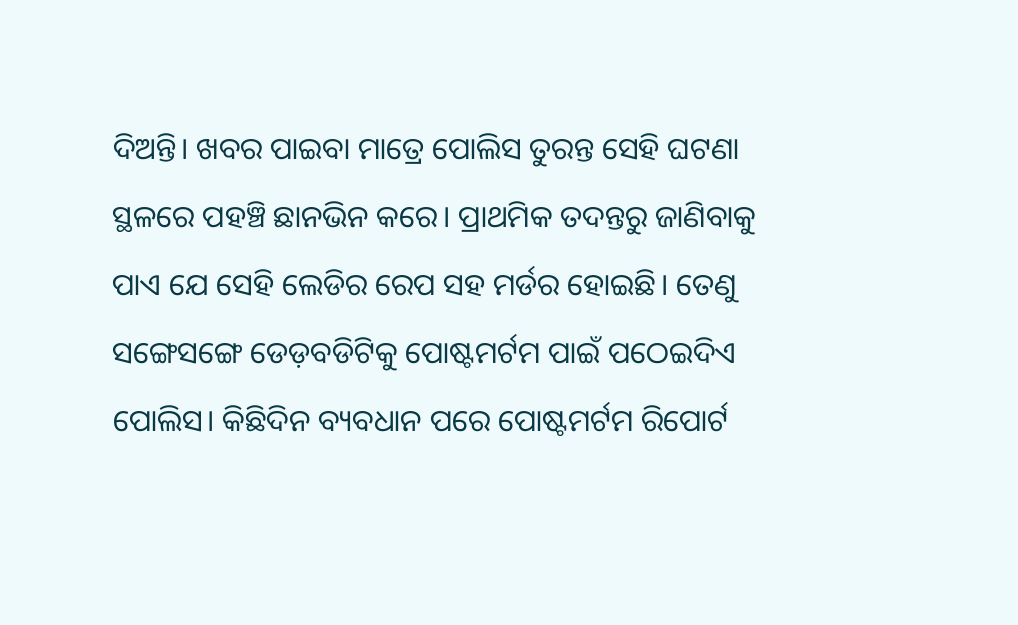ଦିଅନ୍ତି। ଖବର ପାଇବା ମାତ୍ରେ ପୋଲିସ ତୁରନ୍ତ ସେହି ଘଟଣା ସ୍ଥଳରେ ପହଞ୍ଚି ଛାନଭିନ କରେ। ପ୍ରାଥମିକ ତଦନ୍ତରୁ ଜାଣିବାକୁ ପାଏ ଯେ ସେହି ଲେଡିର ରେପ ସହ ମର୍ଡର ହୋଇଛି। ତେଣୁ ସଙ୍ଗେସଙ୍ଗେ ଡେଡ଼ବଡିଟିକୁ ପୋଷ୍ଟମର୍ଟମ ପାଇଁ ପଠେଇଦିଏ ପୋଲିସ। କିଛିଦିନ ବ୍ୟବଧାନ ପରେ ପୋଷ୍ଟମର୍ଟମ ରିପୋର୍ଟ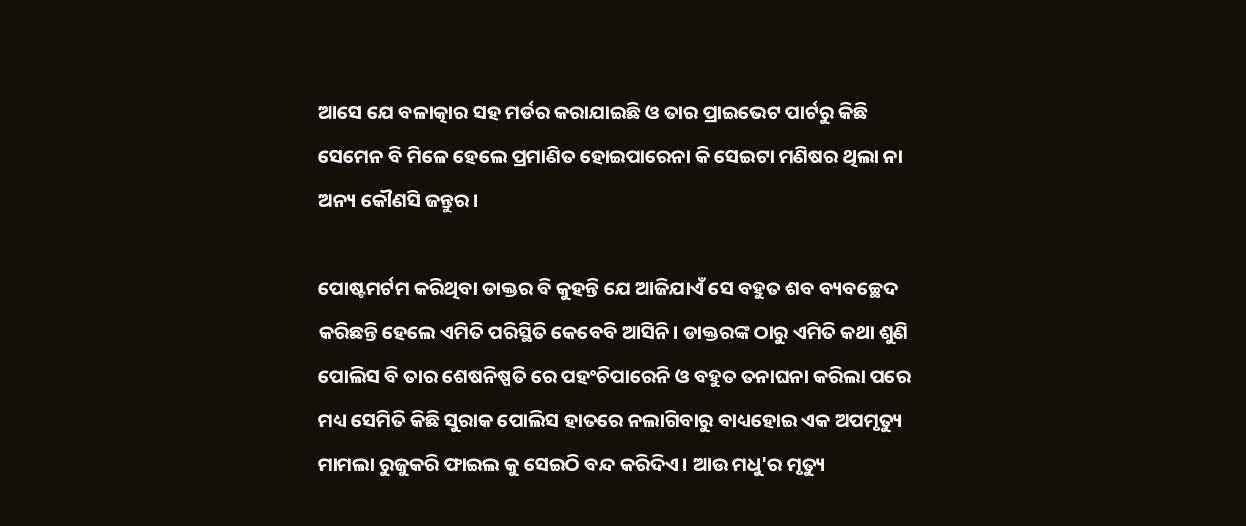ଆସେ ଯେ ବଳାତ୍କାର ସହ ମର୍ଡର କରାଯାଇଛି ଓ ତାର ପ୍ରାଇଭେଟ ପାର୍ଟରୁ କିଛି ସେମେନ ବି ମିଳେ ହେଲେ ପ୍ରମାଣିତ ହୋଇପାରେନା କି ସେଇଟା ମଣିଷର ଥିଲା ନା ଅନ୍ୟ କୌଣସି ଜନ୍ତୁର।

ପୋଷ୍ଟମର୍ଟମ କରିଥିବା ଡାକ୍ତର ବି କୁହନ୍ତି ଯେ ଆଜିଯାଏଁ ସେ ବହୁତ ଶବ ବ୍ୟବଚ୍ଛେଦ କରିଛନ୍ତି ହେଲେ ଏମିତି ପରିସ୍ଥିତି କେବେବି ଆସିନି। ଡାକ୍ତରଙ୍କ ଠାରୁ ଏମିତି କଥା ଶୁଣି ପୋଲିସ ବି ତାର ଶେଷନିଷ୍ପତି ରେ ପହଂଚିପାରେନି ଓ ବହୁତ ତନାଘନା କରିଲା ପରେ ମଧ୍ୟ ସେମିତି କିଛି ସୁରାକ ପୋଲିସ ହାତରେ ନଲାଗିବାରୁ ବାଧ୍ୟହୋଇ ଏକ ଅପମୃତ୍ୟୁ ମାମଲା ରୁଜୁକରି ଫାଇଲ କୁ ସେଇଠି ବନ୍ଦ କରିଦିଏ। ଆଉ ମଧୁ'ର ମୃତ୍ୟୁ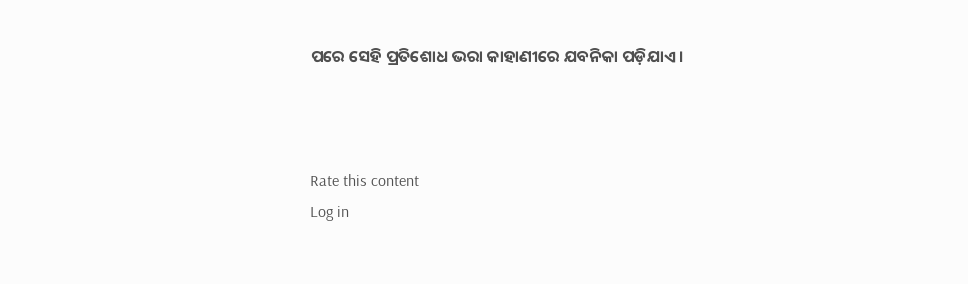ପରେ ସେହି ପ୍ରତିଶୋଧ ଭରା କାହାଣୀରେ ଯବନିକା ପଡ଼ିଯାଏ।



Rate this content
Log in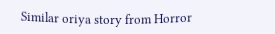Similar oriya story from Horror